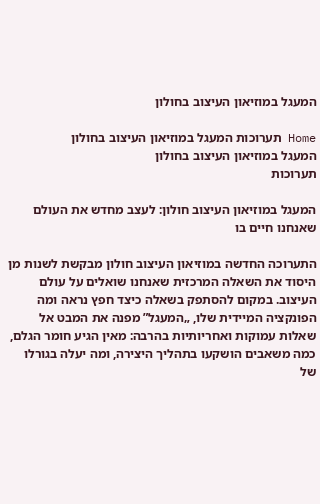המעגל במוזיאון העיצוב בחולון

Home תערוכות המעגל במוזיאון העיצוב בחולון
המעגל במוזיאון העיצוב בחולון
תערוכות

המעגל במוזיאון העיצוב חולון: לעצב מחדש את העולם שאנחנו חיים בו

התערוכה החדשה במוזיאון העיצוב חולון מבקשת לשנות מן היסוד את השאלה המרכזית שאנחנו שואלים על עולם העיצוב. במקום להסתפק בשאלה כיצד חפץ נראה ומה הפונקציה המיידית שלו, „המעגל” מפנה את המבט אל שאלות עמוקות ואחריותיות בהרבה: מאין הגיע חומר הגלם, כמה משאבים הושקעו בתהליך היצירה, ומה יעלה בגורלו של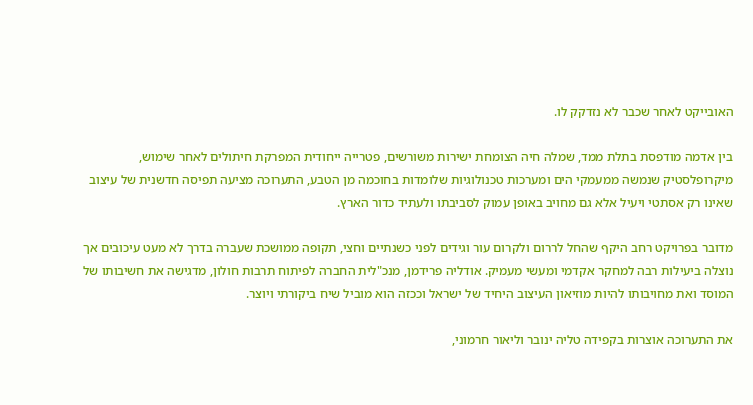האובייקט לאחר שכבר לא נזדקק לו.

בין אדמה מודפסת בתלת ממד, שמלה חיה הצומחת ישירות משורשים, פטרייה ייחודית המפרקת חיתולים לאחר שימוש, מיקרופלסטיק שנמשה ממעמקי הים ומערכות טכנולוגיות שלומדות בחוכמה מן הטבע, התערוכה מציעה תפיסה חדשנית של עיצוב שאינו רק אסתטי ויעיל אלא גם מחויב באופן עמוק לסביבתו ולעתיד כדור הארץ.

מדובר בפרויקט רחב היקף שהחל לררום ולקרום עור וגידים לפני כשנתיים וחצי, תקופה ממושכת שעברה בדרך לא מעט עיכובים אך נוצלה ביעילות רבה למחקר אקדמי ומעשי מעמיק. אודליה פרידמן, מנכ"לית החברה לפיתוח תרבות חולון, מדגישה את חשיבותו של המוסד ואת מחויבותו להיות מוזיאון העיצוב היחיד של ישראל וככזה הוא מוביל שיח ביקורתי ויוצר.

את התערוכה אוצרות בקפידה טליה ינובר וליאור חרמוני,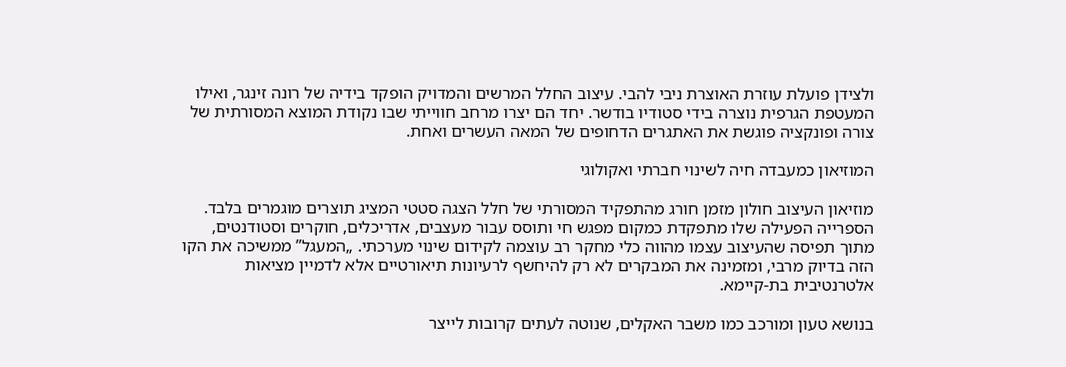ולצידן פועלת עוזרת האוצרת ניבי להבי. עיצוב החלל המרשים והמדויק הופקד בידיה של רונה זינגר, ואילו המעטפת הגרפית נוצרה בידי סטודיו בודשר. יחד הם יצרו מרחב חווייתי שבו נקודת המוצא המסורתית של צורה ופונקציה פוגשת את האתגרים הדחופים של המאה העשרים ואחת.

המוזיאון כמעבדה חיה לשינוי חברתי ואקולוגי

מוזיאון העיצוב חולון מזמן חורג מהתפקיד המסורתי של חלל הצגה סטטי המציג תוצרים מוגמרים בלבד. הספרייה הפעילה שלו מתפקדת כמקום מפגש חי ותוסס עבור מעצבים, אדריכלים, חוקרים וסטודנטים, מתוך תפיסה שהעיצוב עצמו מהווה כלי מחקר רב עוצמה לקידום שינוי מערכתי. „המעגל” ממשיכה את הקו הזה בדיוק מרבי, ומזמינה את המבקרים לא רק להיחשף לרעיונות תיאורטיים אלא לדמיין מציאות אלטרנטיבית בת-קיימא.

בנושא טעון ומורכב כמו משבר האקלים, שנוטה לעתים קרובות לייצר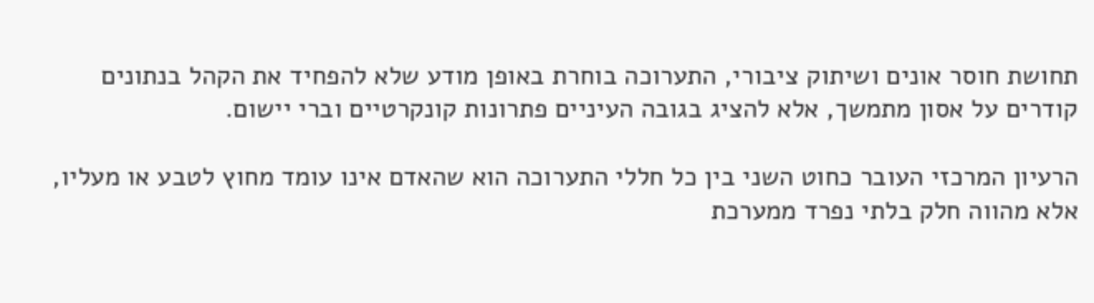תחושת חוסר אונים ושיתוק ציבורי, התערוכה בוחרת באופן מודע שלא להפחיד את הקהל בנתונים קודרים על אסון מתמשך, אלא להציג בגובה העיניים פתרונות קונקרטיים וברי יישום.

הרעיון המרכזי העובר כחוט השני בין כל חללי התערוכה הוא שהאדם אינו עומד מחוץ לטבע או מעליו, אלא מהווה חלק בלתי נפרד ממערכת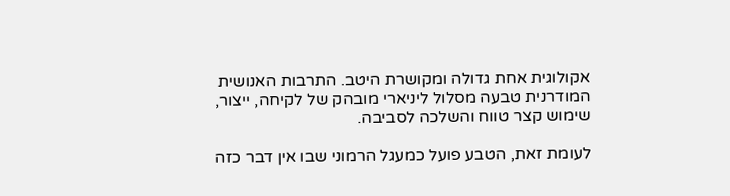אקולוגית אחת גדולה ומקושרת היטב. התרבות האנושית המודרנית טבעה מסלול ליניארי מובהק של לקיחה, ייצור, שימוש קצר טווח והשלכה לסביבה.

לעומת זאת, הטבע פועל כמעגל הרמוני שבו אין דבר כזה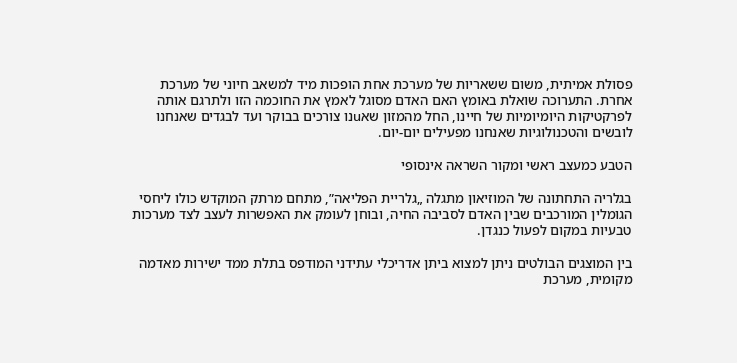פסולת אמיתית, משום ששאריות של מערכת אחת הופכות מיד למשאב חיוני של מערכת אחרת. התערוכה שואלת באומץ האם האדם מסוגל לאמץ את החוכמה הזו ולתרגם אותה לפרקטיקות היומיומיות של חיינו, החל מהמזון שאuנו צורכים בבוקר ועד לבגדים שאנחנו לובשים והטכנולוגיות שאנחנו מפעילים יום-יום.

הטבע כמעצב ראשי ומקור השראה אינסופי

בגלריה התחתונה של המוזיאון מתגלה „גלריית הפליאה”, מתחם מרתק המוקדש כולו ליחסי הגומלין המורכבים שבין האדם לסביבה החיה, ובוחן לעומק את האפשרות לעצב לצד מערכות טבעיות במקום לפעול כנגדן.

בין המוצגים הבולטים ניתן למצוא ביתן אדריכלי עתידני המודפס בתלת ממד ישירות מאדמה מקומית, מערכת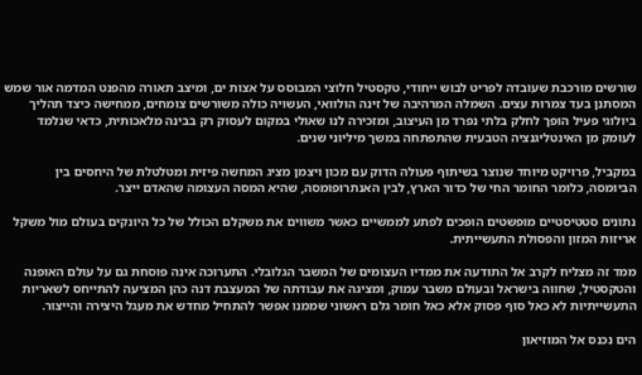שורשים מורכבת שעובדה לפריט לבוש ייחודי, טקסטיל חלוצי המבוסס על אצות ים, ומיצב תאורה מהפנט המדמה אור שמש המסתנן בעד צמרות עצים. השמלה המרהיבה של זינה הולוואי, העשויה כולה משורשים צומחים, ממחישה כיצד תהליך ביולוגי פעיל הופך לחלק בלתי נפרד מן העיצוב, ומזכירה לנו שאולי במקום לעסוק רק בבינה מלאכותית, כדאי שנלמד לעומק מן האינטליגנציה הטבעית שהתפתחה במשך מיליוני שנים.

במקביל, פרויקט מיוחד שנוצר בשיתוף פעולה הדוק עם מכון ויצמן מציג המחשה פיזית ומטלטלת של היחסים בין הביומסה, כלומר החומר החי של כדור הארץ, לבין האנתרופומסה, שהיא המסה העצומה שהאדם ייצר.

נתונים סטטיסטיים מופשטים הופכים לפתע לממשיים כאשר משווים את משקלם הכולל של כל היונקים בעולם מול משקל אריזות המזון והפסולת התעשייתית.

ממד זה מצליח לקרב אל התודעה את ממדיו העצומים של המשבר הגלובלי. התערוכה אינה פוסחת גם על עולם האופנה והטקסטיל, שחווה בישראל ובעולם משבר עמוק, ומציגה את עבודתה של המעצבת דנה כהן המציעה להתייחס לשאריות התעשייתיות לא כאל סוף פסוק אלא כאל חומר גלם ראשוני שממנו אפשר להתחיל מחדש את מעגל היצירה והייצור.

הים נכנס אל המוזיאון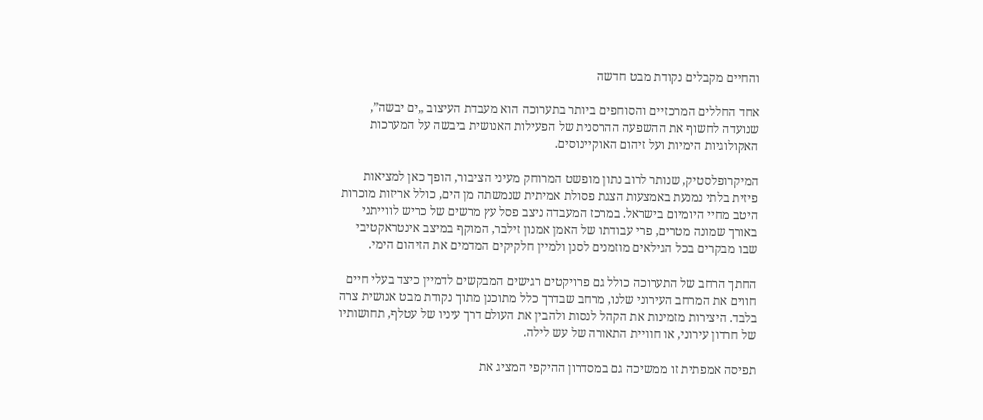והחיים מקבלים נקודת מבט חדשה

אחד החללים המרכזיים והסוחפים ביותר בתערוכה הוא מעבדת העיצוב „ים יבשה”, שנועדה לחשוף את ההשפעה ההרסנית של הפעילות האנושית ביבשה על המערכות האקולוגיות הימיות ועל זיהום האוקיינוסים.

המיקרופלסטיק, שנותר לרוב נתון מופשט המרוחק מעיני הציבור, הופך כאן למציאות פיזית בלתי נמנעת באמצעות הצגת פסולת אמיתית שנמשתה מן הים, כולל אריזות מוכרות היטב מחיי היומיום בישראל. במרכז המעבדה ניצב פסל עץ מרשים של כריש לווייתני באורך שמונה מטרים, פרי עבודתו של האמן אמנון זילבר, המוקף במיצב אינטראקטיבי שבו מבקרים בכל הגילאים מוזמנים לסנן ולמיין חלקיקים המדמים את הזיהום הימי.

החתך הרחב של התערוכה כולל גם פרויקטים רגישים המבקשים לדמיין כיצד בעלי חיים חווים את המרחב העירוני שלנו, מרחב שבדרך כלל מתוכנן מתוך נקודת מבט אנושית צרה בלבד. היצירות מזמינות את הקהל לנסות ולהבין את העולם דרך עיניו של עטלף, תחושותיו של חרדון עירוני, או חוויית התאורה של עש לילה.

תפיסה אמפתית זו ממשיכה גם במסדרון ההיקפי המציג את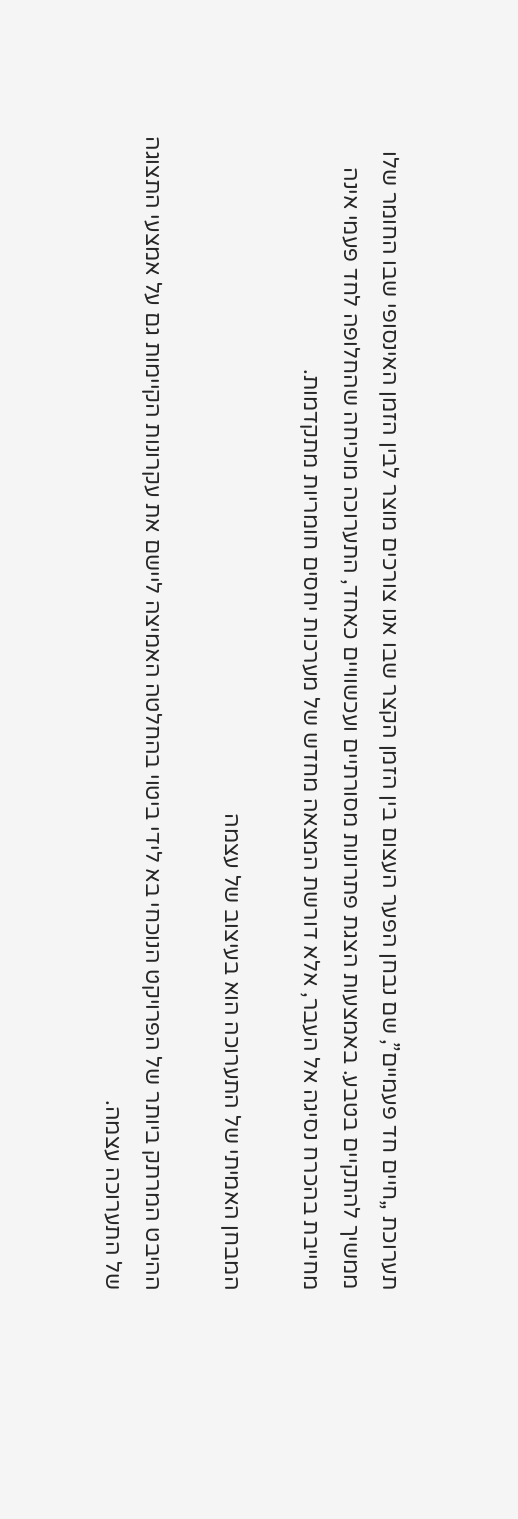תערוכת „חיים חד פעמיים”, שם נבחן הפער העצום בין הזמן הקצר שבו אנו צורכים מוצר לבין הזמן האינסופי שבו החומר שלו ממשיך להתקיים בטבע. באמצעות הצגת פתרונות מסורתיים ועכשוויים כאחד, התערוכה מוכיחה שהחלופה לחד פעמי אינה מחייבת בהכרח נסיגה אל העבר, אלא דורשת המצאה מחדש של מערכות יחסים חומריות מתקדמות.

המבחן האמיתי של התערוכה הוא בעיצוב של עצמה

ההיבט המרתק ביותר של הפרויקט הנוכחי בא לידי ביטוי בהחלטה האמיצה ליישם את עקרונות הקיימות גם על אמצעי התצוגה של התערוכה עצמה.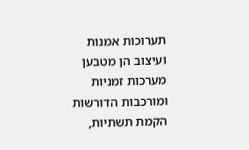תערוכות אמנות ועיצוב הן מטבען מערכות זמניות ומורכבות הדורשות הקמת תשתיות,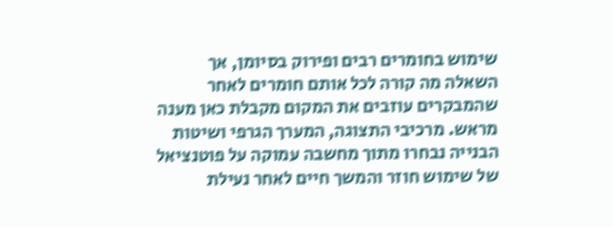שימוש בחומרים רבים ופירוק בסיומן, אך השאלה מה קורה לכל אותם חומרים לאחר שהמבקרים עוזבים את המקום מקבלת כאן מענה מראש. מרכיבי התצוגה, המערך הגרפי ושיטות הבנייה נבחרו מתוך מחשבה עמוקה על פוטנציאל של שימוש חוזר והמשך חיים לאחר נעילת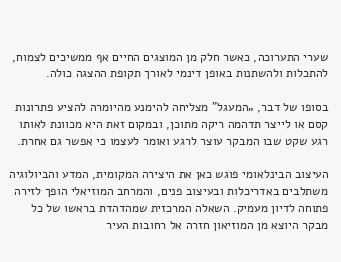שערי התערוכה, כאשר חלק מן המוצגים החיים אף ממשיכים לצמוח, להתכלות ולהשתנות באופן דינמי לאורך תקופת ההצגה כולה.

בסופו של דבר, „המעגל” מצליחה להימנע מהיומרה להציע פתרונות קסם או לייצר תדהמה ריקה מתוכן, ובמקום זאת היא מכוונת לאותו רגע שקט שבו המבקר עוצר לרגע ואומר לעצמו כי אפשר גם אחרת.

העיצוב הבינלאומי פוגש כאן את היצירה המקומית, המדע והביולוגיה משתלבים באדריכלות ובעיצוב פנים, והמרחב המוזיאלי הופך לזירה פתוחה לדיון מעמיק. השאלה המרכזית שמהדהדת בראשו של כל מבקר היוצא מן המוזיאון חזרה אל רחובות העיר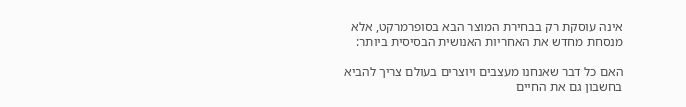אינה עוסקת רק בבחירת המוצר הבא בסופרמרקט, אלא מנסחת מחדש את האחריות האנושית הבסיסית ביותר:

האם כל דבר שאנחנו מעצבים ויוצרים בעולם צריך להביא בחשבון גם את החיים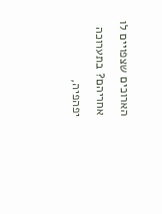הארוכים שצפויים לו אחריהם? בתערוכה יפהפיה,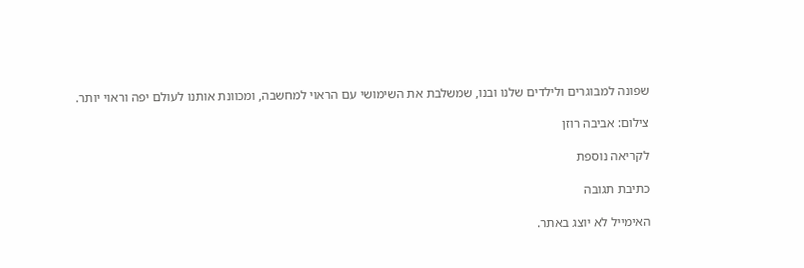שפונה למבוגרים ולילדים שלנו ובנו, שמשלבת את השימושי עם הראוי למחשבה, ומכוונת אותנו לעולם יפה וראוי יותר.

צילום: אביבה רוזן

לקריאה נוספת

כתיבת תגובה

האימייל לא יוצג באתר.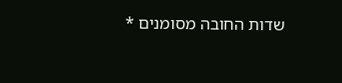שדות החובה מסומנים *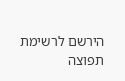הירשם לרשימת תפוצה